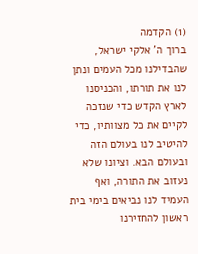(1) הקדמה
ברוך ה' אלקי ישראל, שהבדילנו מכל העמים ונתן לנו את תורתו, והכניסנו לארץ הקדש כדי שנזכה לקיים את כל מצוותיו, כדי להיטיב לנו בעולם הזה ובעולם הבא. וציונו שלא נעזוב את התורה, ואף העמיד לנו נביאים בימי בית ראשון להחזירנו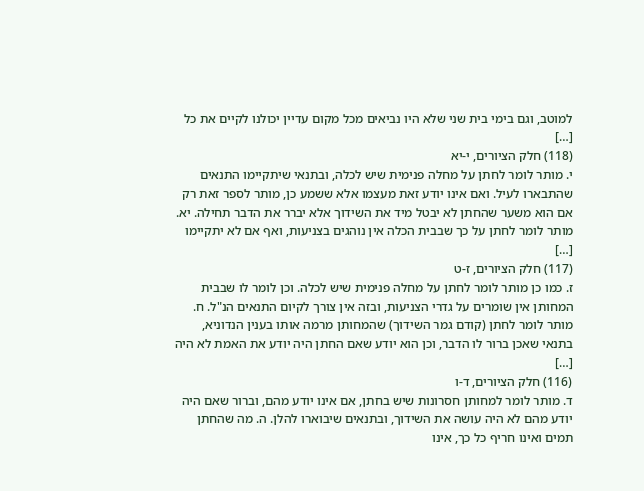למוטב, וגם בימי בית שני שלא היו נביאים מכל מקום עדיין יכולנו לקיים את כל […]
(118) חלק הציורים, י-יא
י. מותר לומר לחתן על מחלה פנימית שיש לכלה, ובתנאי שיתקיימו התנאים שהתבארו לעיל. ואם אינו יודע זאת מעצמו אלא ששמע כן, מותר לספר זאת רק אם הוא משער שהחתן לא יבטל מיד את השידוך אלא יברר את הדבר תחילה. יא. מותר לומר לחתן על כך שבבית הכלה אין נוהגים בצניעות, ואף אם לא יתקיימו […]
(117) חלק הציורים, ז-ט
ז. כמו כן מותר לומר לחתן על מחלה פנימית שיש לכלה. וכן לומר לו שבבית המחותן אין שומרים על גדרי הצניעות, ובזה אין צורך לקיום התנאים הנ"ל. ח. מותר לומר לחתן (קודם גמר השידוך) שהמחותן מרמה אותו בענין הנדוניא, בתנאי שאכן ברור לו הדבר, וכן הוא יודע שאם החתן היה יודע את האמת לא היה […]
(116) חלק הציורים, ד-ו
ד. מותר לומר למחותן חסרונות שיש בחתן, אם אינו יודע מהם, וברור שאם היה יודע מהם לא היה עושה את השידוך, ובתנאים שיבוארו להלן. ה. מה שהחתן תמים ואינו חריף כל כך, אינו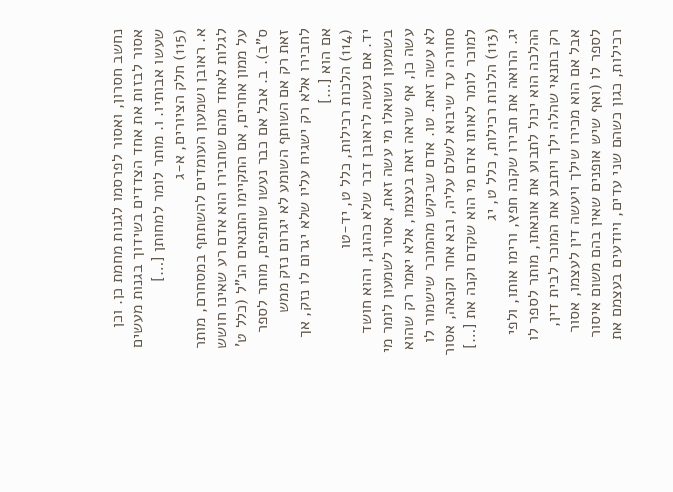נחשב חסרון, ואסור לפרסמו לגנות מחמת כן. וכן אסור לבזות את אחד הצדדים בשידוך בגנות מעשים שעשו אבותיו. ו. מותר לומר למחותן […]
(115) חלק הציורים, א-ג
א. ראובן ושמעון העומדים להשתתף במסחרם, מותר לגלות לאחד מהם שחבירו הוא אדם רע שאינו חושש על ממון אחרים, אם התקיימו התנאים הנ"ל (כלל ט' ס"ב). ב. אבל אם כבר נעשו שותפים, מותר לספר זאת רק אם השותף השומע לא יגרום נזק ממש לחבירו אלא רק ישגיח עליו שלא יגרום לו נזק, אך אם הוא […]
(114) הלכות רכילות, כלל ט, יד-טו
יד. אם נעשה לראובן דבר שלא כהוגן, והוא חושד בשמעון ושואלו מי עשה זאת, אסור לשמעון לומר מי עשה כן, אף שראה זאת בעצמו, אלא יאמר רק שהוא לא עשה זאת. טו. אדם שביקש מהמוכר שישמור לו סחורה עד שיבוא לשלם עליה, ובא אחר וקנאה, אסור למוכר לומר לאותו אדם מי הוא שקדם וקנה את […]
(113) הלכות רכילות, כלל ט, יג
יג. הרואה את חבירו שקנה חפץ, ורימו אותו, ולפי ההלכה הוא יכול לתבוע את אונאתו, מותר לספר לו רק בתנאי שהלה ילך ויתבע את המוכר לבית דין, אבל אם הוא מכירו שילך ויעשה דין לעצמו, אסור לספר לו (ואף שיש אופנים שאין בהם משום איסור רכילות, כגון כשהם שני עדים, ויודעים בעצמם את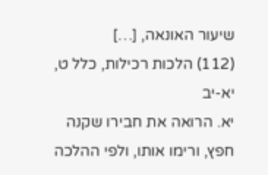שיעור האונאה, […]
(112) הלכות רכילות, כלל ט, יא-יב
יא. הרואה את חבירו שקנה חפץ, ורימו אותו, ולפי ההלכה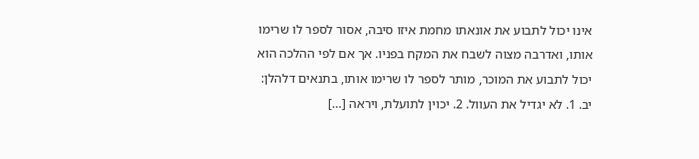אינו יכול לתבוע את אונאתו מחמת איזו סיבה, אסור לספר לו שרימו אותו, ואדרבה מצוה לשבח את המקח בפניו. אך אם לפי ההלכה הוא יכול לתבוע את המוכר, מותר לספר לו שרימו אותו, בתנאים דלהלן: יב. 1. לא יגדיל את העוול. 2. יכוין לתועלת, ויראה […]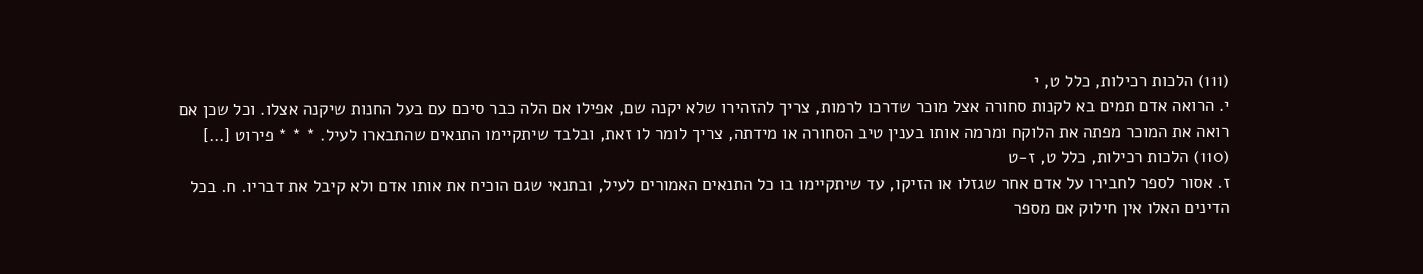(111) הלכות רכילות, כלל ט, י
י. הרואה אדם תמים בא לקנות סחורה אצל מוכר שדרכו לרמות, צריך להזהירו שלא יקנה שם, אפילו אם הלה כבר סיכם עם בעל החנות שיקנה אצלו. וכל שכן אם רואה את המוכר מפתה את הלוקח ומרמה אותו בענין טיב הסחורה או מידתה, צריך לומר לו זאת, ובלבד שיתקיימו התנאים שהתבארו לעיל. * * * פירוט […]
(110) הלכות רכילות, כלל ט, ז-ט
ז. אסור לספר לחבירו על אדם אחר שגזלו או הזיקו, עד שיתקיימו בו כל התנאים האמורים לעיל, ובתנאי שגם הוכיח את אותו אדם ולא קיבל את דבריו. ח. בכל הדינים האלו אין חילוק אם מספר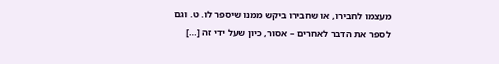מעצמו לחבירו, או שחבירו ביקש ממנו שיספר לו. ט. וגם לספר את הדבר לאחרים – אסור, כיון שעל ידי זה […]